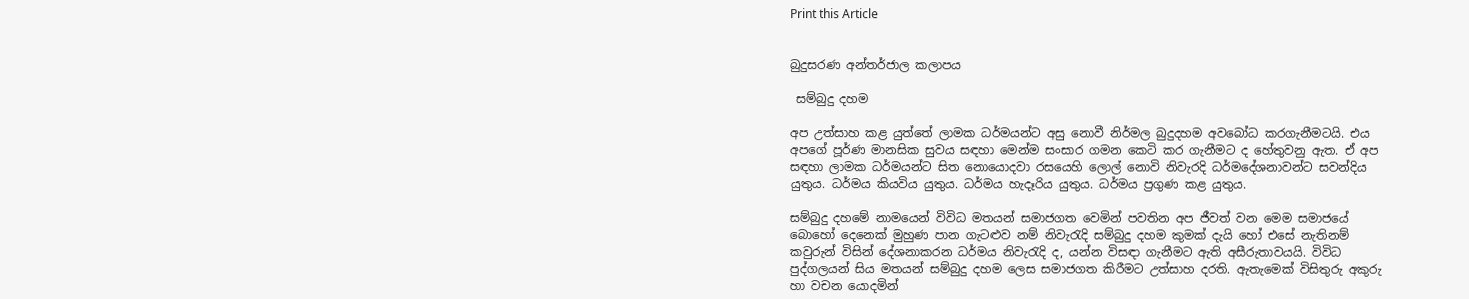Print this Article


බුදුසරණ අන්තර්ජාල කලාපය

 සම්බුදු දහම

අප උත්සාහ කළ යුත්තේ ලාමක ධර්මයන්ට අසු නොවී නිර්මල බුදුදහම අවබෝධ කරගැනීමටයි. එය අපගේ පූර්ණ මානසික සුවය සඳහා මෙන්ම සංසාර ගමන කෙටි කර ගැනීමට ද හේතුවනු ඇත. ඒ අප සඳහා ලාමක ධර්මයන්ට සිත නොයොදවා රසයෙහි ලොල් නොවි නිවැරදි ධර්මදේශනාවන්ට සවන්දිය යුතුය. ධර්මය කියවිය යුතුය. ධර්මය හැදෑරිය යුතුය. ධර්මය ප්‍රගුණ කළ යුතුය.

සම්බුදු දහමේ නාමයෙන් විවිධ මතයන් සමාජගත වෙමින් පවතින අප ජීවත් වන මෙම සමාජයේ බොහෝ දෙනෙක් මුහුණ පාන ගැටළුව නම් නිවැරැදි සම්බුදු දහම කුමක් දැයි හෝ එසේ නැතිනම් කවුරුන් විසින් දේශනාකරන ධර්මය නිවැරැදි ද, යන්න විසඳා ගැනීමට ඇති අසීරුතාවයයි. විවිධ පුද්ගලයන් සිය මතයන් සම්බුදු දහම ලෙස සමාජගත කිරීමට උත්සාහ දරති. ඇතැමෙක් විසිතුරු අකුරු හා වචන යොදමින්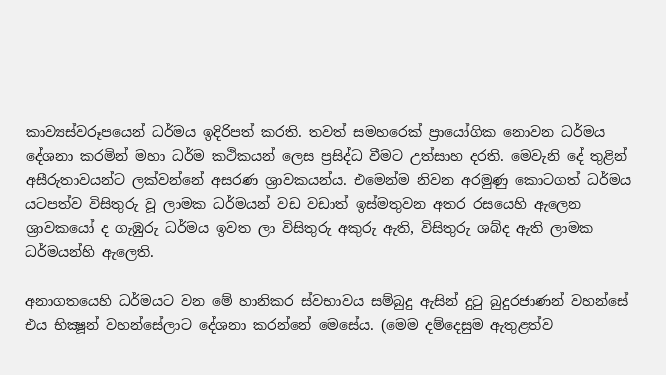කාව්‍යස්වරූපයෙන් ධර්මය ඉදිරිපත් කරති. තවත් සමහරෙක් ප්‍රායෝගික නොවන ධර්මය දේශනා කරමින් මහා ධර්ම කථිකයන් ලෙස ප්‍රසිද්ධ වීමට උත්සාහ දරති. මෙවැනි දේ තුළින් අසීරුතාවයන්ට ලක්වන්නේ අසරණ ශ්‍රාවකයන්ය. එමෙන්ම නිවන අරමුණු කොටගත් ධර්මය යටපත්ව විසිතුරු වූ ලාමක ධර්මයන් වඩ වඩාත් ඉස්මතුවන අතර රසයෙහි ඇලෙන ශ්‍රාවකයෝ ද ගැඹුරු ධර්මය ඉවත ලා විසිතුරු අකුරු ඇති, විසිතුරු ශබ්ද ඇති ලාමක ධර්මයන්හි ඇලෙති.

අනාගතයෙහි ධර්මයට වන මේ හානිකර ස්වභාවය සම්බුදු ඇසින් දුටු බුදුරජාණන් වහන්සේ එය භික්‍ෂූන් වහන්සේලාට දේශනා කරන්නේ මෙසේය. (මෙම දම්දෙසුම ඇතුළත්ව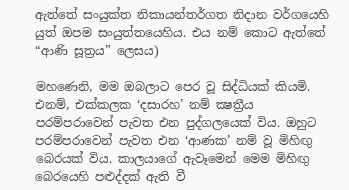ඇත්තේ සංයුක්ත නිකායන්තර්ගත නිදාන වර්ගයෙහි යුත් ඔපම සංයුත්තයෙහිය. එය නම් කොට ඇත්තේ “ආණි සූත්‍රය” ලෙසය)

මහණෙනි, මම ඔබලාට පෙර වූ සිද්ධියක් කියමි. එනම්, එක්කලක ‘දසාරහ’ නම් ක්‍ෂත්‍රීය පරම්පරාවෙන් පැවත එන පුද්ගලයෙක් විය. ඔහුට පරම්පරාවෙන් පැවත එන ‘ආණක’ නම් වූ මිහිඟු බෙරයක් විය. කාලයාගේ ඇවෑමෙන් මෙම මිහිඟු බෙරයෙහි පළුද්දක් ඇති වී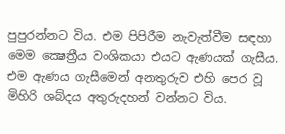පුපුරන්නට විය. එම පිපිරීම නැවැත්වීම සඳහා මෙම ක්‍ෂෙත්‍රීය වංශිකයා එයට ඇණයක් ගැසීය. එම ඇණය ගැසීමෙන් අනතුරුව එහි පෙර වූ මිහිරි ශබ්දය අතුරුදහන් වන්නට විය.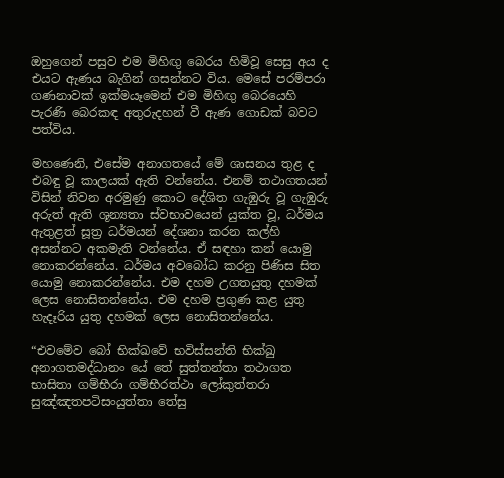ඔහුගෙන් පසුව එම මිහිඟු බෙරය හිමිවූ සෙසු අය ද එයට ඇණය බැගින් ගසන්නට විය. මෙසේ පරම්පරා ගණනාවක් ඉක්මයෑමෙන් එම මිහිඟු බෙරයෙහි පැරණි බෙරකඳ අතුරුදහන් වී ඇණ ගොඩක් බවට පත්විය.

මහණෙනි, එසේම අනාගතයේ මේ ශාසනය තුළ ද එබඳු වූ කාලයක් ඇති වන්නේය. එනම් තථාගතයන් විසින් නිවන අරමුණු කොට දේශිත ගැඹුරු වූ ගැඹුරු අරුත් ඇති ශූන්‍යතා ස්වභාවයෙන් යුක්ත වූ, ධර්මය ඇතුළත් සූත්‍ර ධර්මයන් දේශනා කරන කල්හි අසන්නට අකමැති වන්නේය. ඒ සඳහා කන් යොමු නොකරන්නේය. ධර්මය අවබෝධ කරනු පිණිස සිත යොමු නොකරන්නේය. එම දහම උගතයුතු දහමක් ලෙස නොසිතන්නේය. එම දහම ප්‍රගුණ කළ යුතු හැදෑරිය යුතු දහමක් ලෙස නොසිතන්නේය.

“එවමේව බෝ භික්ඛවේ භවිස්සන්ති භික්ඛු අනාගතමද්ධානං යේ තේ සුත්තන්තා තථාගත භාසිතා ගම්භීරා ගම්භීරත්ථා ලෝකුත්තරා සුඤ්ඤතපටිසංයුත්තා තේසු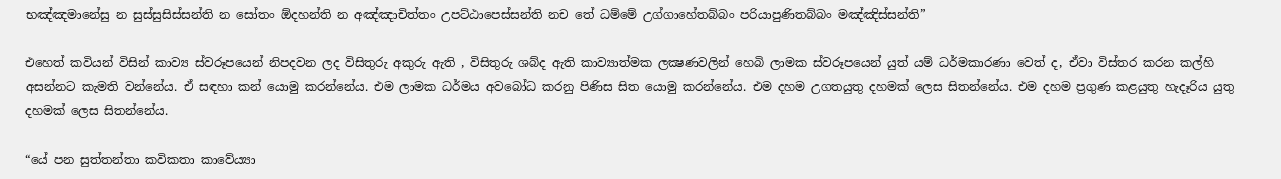භඤ්ඤමානේසු න සුස්සුසිස්සන්ති න සෝතං ඕදහන්ති න අඤ්ඤාචිත්තං උපට්ඨාපෙස්සන්ති නච තේ ධම්මේ උග්ගාහේතබ්බං පරියාපුණිතබ්බං මඤ්ඤිස්සන්ති”

එහෙත් කවියන් විසින් කාව්‍ය ස්වරූපයෙන් නිපදවන ලද විසිතුරු අකුරු ඇති , විසිතුරු ශබ්ද ඇති කාව්‍යාත්මක ලක්‍ෂණවලින් හෙබි ලාමක ස්වරූපයෙන් යුත් යම් ධර්මකාරණා වෙත් ද, ඒවා විස්තර කරන කල්හි අසන්නට කැමති වන්නේය. ඒ සඳහා කන් යොමු කරන්නේය. එම ලාමක ධර්මය අවබෝධ කරනු පිණිස සිත යොමු කරන්නේය. එම දහම උගතයුතු දහමක් ලෙස සිතන්නේය. එම දහම ප්‍රගුණ කළයුතු හැදෑරිය යුතු දහමක් ලෙස සිතන්නේය.

“යේ පන සුත්තන්තා කවිකතා කාවේය්‍යා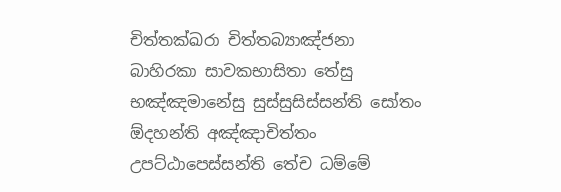චිත්තක්ඛරා චිත්තබ්‍යාඤ්ජනා බාහිරකා සාවකභාසිතා තේසු භඤ්ඤමානේසු සුස්සුසිස්සන්ති සෝතං ඕදහන්ති අඤ්ඤාචිත්තං උපට්ඨාපෙස්සන්ති තේච ධම්මේ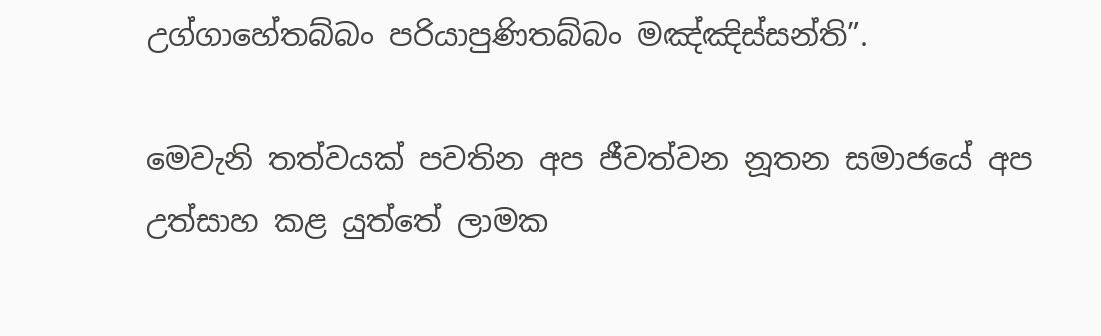උග්ගාහේතබ්බං පරියාපුණිතබ්බං මඤ්ඤිස්සන්ති”.

මෙවැනි තත්වයක් පවතින අප ජීවත්වන නූතන සමාජයේ අප උත්සාහ කළ යුත්තේ ලාමක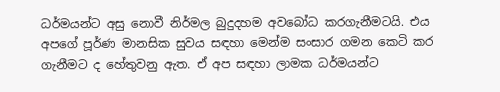ධර්මයන්ට අසු නොවී නිර්මල බුදුදහම අවබෝධ කරගැනීමටයි. එය අපගේ පූර්ණ මානසික සුවය සඳහා මෙන්ම සංසාර ගමන කෙටි කර ගැනීමට ද හේතුවනු ඇත. ඒ අප සඳහා ලාමක ධර්මයන්ට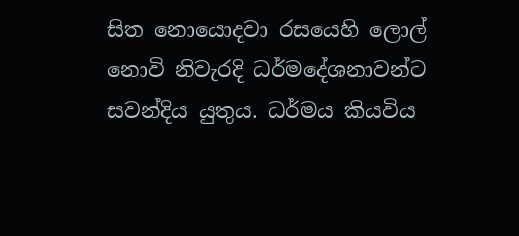සිත නොයොදවා රසයෙහි ලොල් නොවි නිවැරදි ධර්මදේශනාවන්ට සවන්දිය යුතුය. ධර්මය කියවිය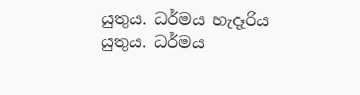යුතුය. ධර්මය හැදෑරිය යුතුය. ධර්මය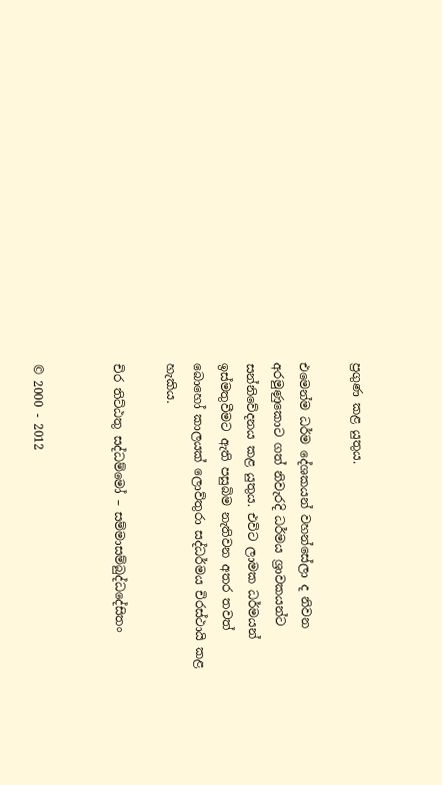ප්‍රගුණ කළ යුතුය.

එමෙන්ම ධර්ම දේශකයන් වහන්සේලා ද නිවන අරමුණුකොට ගත් නිවැරදි ධර්මය ශ්‍රාවකයන්ට සන්නිවේදනය කළ යුතුය. එවිට ලාමක ධර්මයන් ඉස්මතුවීමට ඇති පසුබිම නැතිවන අතර තවත් බොහෝ කාලයක් ලොව්තුරා සද්ධර්මය චිරස්ථායි කළ හැකිය.

චිර තිට්ඨතු සද්ධම්මෝ – සම්මාසම්බුද්ධදේසිතං


© 2000 - 2012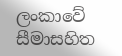ලංකාවේ සීමාසහිත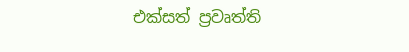එක්සත් ප්‍රවෘත්ති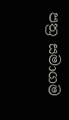පත්‍ර සමාගම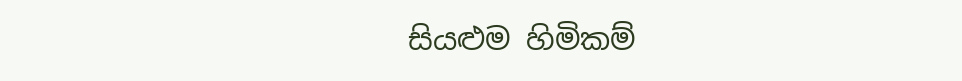සියළුම හිමිකම්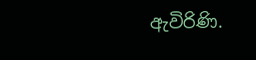ඇවිරිණි.